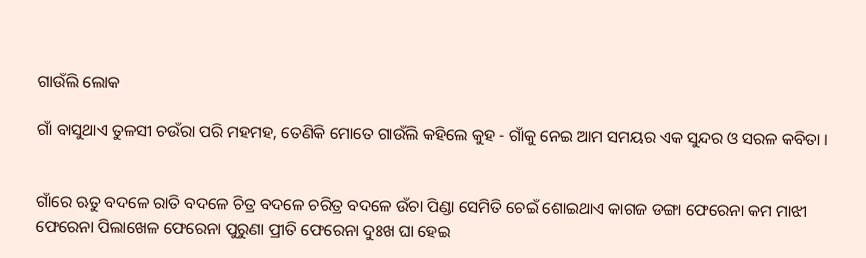ଗାଉଁଲି ଲୋକ

ଗାଁ ବାସୁଥାଏ ତୁଳସୀ ଚଉଁରା ପରି ମହମହ, ତେଣିକି ମୋତେ ଗାଉଁଲି କହିଲେ କୁହ - ଗାଁକୁ ନେଇ ଆମ ସମୟର ଏକ ସୁନ୍ଦର ଓ ସରଳ କବିତା ।


ଗାଁରେ ଋତୁ ବଦଳେ ରାତି ବଦଳେ ଚିତ୍ର ବଦଳେ ଚରିତ୍ର ବଦଳେ ଉଁଚା ପିଣ୍ଡା ସେମିତି ଚେଇଁ ଶୋଇଥାଏ କାଗଜ ଡଙ୍ଗା ଫେରେନା କମ ମାଝୀ ଫେରେନା ପିଲାଖେଳ ଫେରେନା ପୁରୁଣା ପ୍ରୀତି ଫେରେନା ଦୁଃଖ ଘା ହେଇ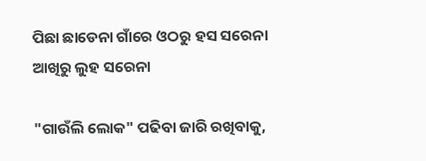ପିଛା ଛାଡେନା ଗାଁରେ ଓଠରୁ ହସ ସରେନା ଆଖିରୁ ଲୁହ ସରେନା

"ଗାଉଁଲି ଲୋକ" ପଢିବା ଜାରି ରଖିବାକୁ,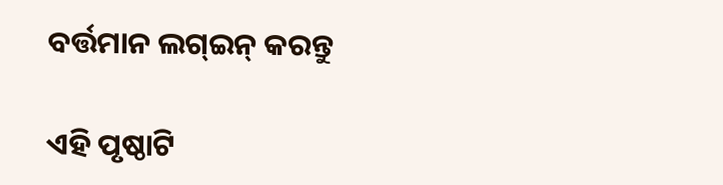ବର୍ତ୍ତମାନ ଲଗ୍ଇନ୍ କରନ୍ତୁ

ଏହି ପୃଷ୍ଠାଟି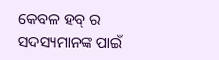କେବଳ ହବ୍ ର ସଦସ୍ୟମାନଙ୍କ ପାଇଁ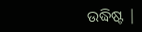ଉଦ୍ଧିଷ୍ଟ |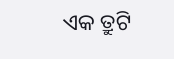ଏକ ତ୍ରୁଟି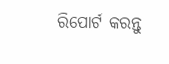ରିପୋର୍ଟ କରନ୍ତୁ